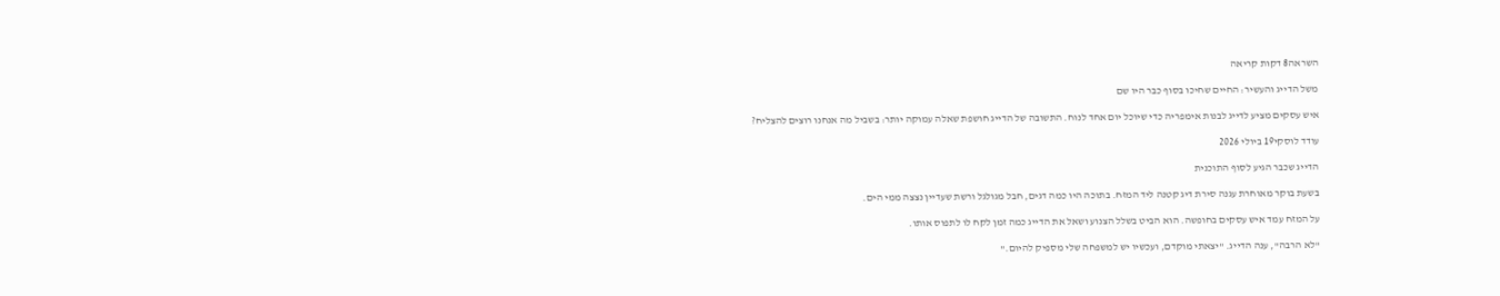השראה8 דקות קריאה

משל הדייג והעשיר: החיים שחיכו בסוף כבר היו שם

איש עסקים מציע לדייג לבנות אימפריה כדי שיוכל יום אחד לנוח. התשובה של הדייג חושפת שאלה עמוקה יותר: בשביל מה אנחנו רוצים להצליח?

עודד לוסקי19 ביולי 2026

הדייג שכבר הגיע לסוף התוכנית

בשעת בוקר מאוחרת עגנה סירת דיג קטנה ליד המזח. בתוכה היו כמה דגים, חבל מגולגל ורשת שעדיין נצצה ממי הים.

על המזח עמד איש עסקים בחופשה. הוא הביט בשלל הצנוע ושאל את הדייג כמה זמן לקח לו לתפוס אותו.

"לא הרבה", ענה הדייג. "יצאתי מוקדם, ועכשיו יש למשפחה שלי מספיק להיום."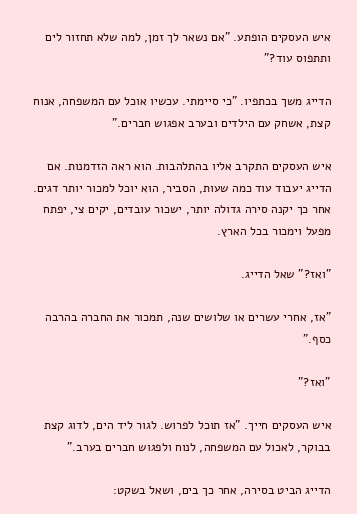איש העסקים הופתע. "אם נשאר לך זמן, למה שלא תחזור לים ותתפוס עוד?"

הדייג משך בכתפיו. "כי סיימתי. עכשיו אוכל עם המשפחה, אנוח קצת, אשחק עם הילדים ובערב אפגוש חברים."

איש העסקים התקרב אליו בהתלהבות. הוא ראה הזדמנות. אם הדייג יעבוד עוד כמה שעות, הסביר, הוא יוכל למכור יותר דגים. אחר כך יקנה סירה גדולה יותר, ישכור עובדים, יקים צי, יפתח מפעל וימכור בכל הארץ.

"ואז?" שאל הדייג.

"אז, אחרי עשרים או שלושים שנה, תמכור את החברה בהרבה כסף."

"ואז?"

איש העסקים חייך. "אז תוכל לפרוש. לגור ליד הים, לדוג קצת בבוקר, לאכול עם המשפחה, לנוח ולפגוש חברים בערב."

הדייג הביט בסירה, אחר כך בים, ושאל בשקט: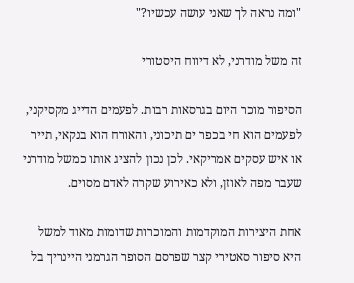"ומה נראה לך שאני עושה עכשיו?"

זה משל מודרני, לא דיווח היסטורי

הסיפור מוכר היום בגרסאות רבות. לפעמים הדייג מקסיקני, לפעמים הוא חי בכפר ים תיכוני, והאורח הוא בנקאי, תייר או איש עסקים אמריקאי. לכן נכון להציג אותו כמשל מודרני שעבר מפה לאוזן, ולא כאירוע שקרה לאדם מסוים.

אחת היצירות המוקדמות והמוכרות שדומות מאוד למשל היא סיפור סאטירי קצר שפרסם הסופר הגרמני היינריך בל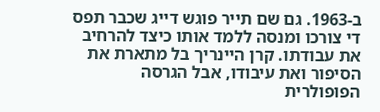ב-1963. גם שם תייר פוגש דייג שכבר תפס די צורכו ומנסה ללמד אותו כיצד להרחיב את עבודתו. קרן היינריך בל מתארת את הסיפור ואת עיבודו, אבל הגרסה הפופולרית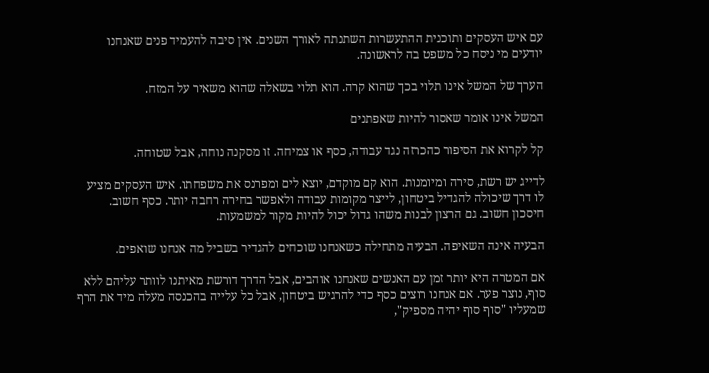עם איש העסקים ותוכנית ההתעשרות השתנתה לאורך השנים. אין סיבה להעמיד פנים שאנחנו יודעים מי ניסח כל משפט בה לראשונה.

הערך של המשל אינו תלוי בכך שהוא קרה. הוא תלוי בשאלה שהוא משאיר על המזח.

המשל אינו אומר שאסור להיות שאפתנים

קל לקרוא את הסיפור כהכרזה נגד עבודה, כסף או צמיחה. זו מסקנה נוחה, אבל שטוחה.

לדייג יש רשת, סירה ומיומנות. הוא קם מוקדם, יוצא לים ומפרנס את משפחתו. איש העסקים מציע לו דרך שיכולה להגדיל ביטחון, לייצר מקומות עבודה ולאפשר בחירה רחבה יותר. כסף חשוב. חיסכון חשוב. גם הרצון לבנות משהו גדול יכול להיות מקור למשמעות.

הבעיה אינה השאיפה. הבעיה מתחילה כשאנחנו שוכחים להגדיר בשביל מה אנחנו שואפים.

אם המטרה היא יותר זמן עם האנשים שאנחנו אוהבים, אבל הדרך דורשת מאיתנו לוותר עליהם ללא סוף, נוצר פער. אם אנחנו רוצים כסף כדי להרגיש ביטחון, אבל כל עלייה בהכנסה מעלה מיד את הרף שמעליו "סוף סוף יהיה מספיק",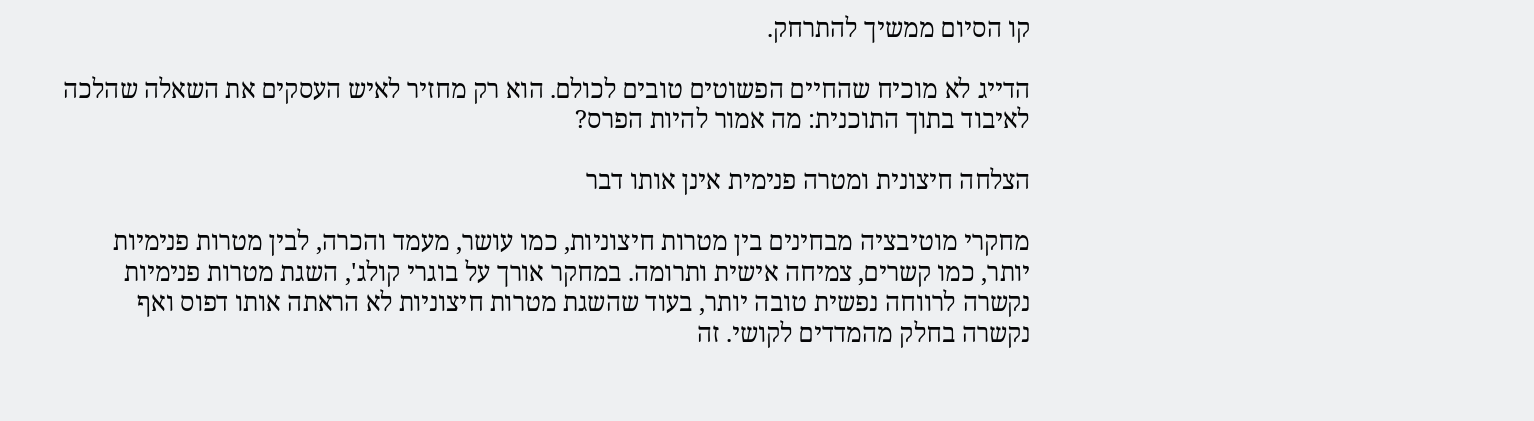קו הסיום ממשיך להתרחק.

הדייג לא מוכיח שהחיים הפשוטים טובים לכולם. הוא רק מחזיר לאיש העסקים את השאלה שהלכה לאיבוד בתוך התוכנית: מה אמור להיות הפרס?

הצלחה חיצונית ומטרה פנימית אינן אותו דבר

מחקרי מוטיבציה מבחינים בין מטרות חיצוניות, כמו עושר, מעמד והכרה, לבין מטרות פנימיות יותר, כמו קשרים, צמיחה אישית ותרומה. במחקר אורך על בוגרי קולג', השגת מטרות פנימיות נקשרה לרווחה נפשית טובה יותר, בעוד שהשגת מטרות חיצוניות לא הראתה אותו דפוס ואף נקשרה בחלק מהמדדים לקושי. זה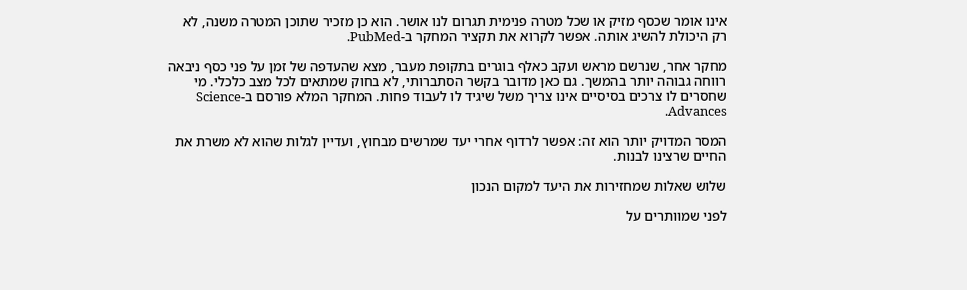אינו אומר שכסף מזיק או שכל מטרה פנימית תגרום לנו אושר. הוא כן מזכיר שתוכן המטרה משנה, לא רק היכולת להשיג אותה. אפשר לקרוא את תקציר המחקר ב-PubMed.

מחקר אחר, שנרשם מראש ועקב כאלף בוגרים בתקופת מעבר, מצא שהעדפה של זמן על פני כסף ניבאה רווחה גבוהה יותר בהמשך. גם כאן מדובר בקשר הסתברותי, לא בחוק שמתאים לכל מצב כלכלי. מי שחסרים לו צרכים בסיסיים אינו צריך משל שיגיד לו לעבוד פחות. המחקר המלא פורסם ב-Science Advances.

המסר המדויק יותר הוא זה: אפשר לרדוף אחרי יעד שמרשים מבחוץ, ועדיין לגלות שהוא לא משרת את החיים שרצינו לבנות.

שלוש שאלות שמחזירות את היעד למקום הנכון

לפני שמוותרים על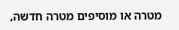מטרה או מוסיפים מטרה חדשה,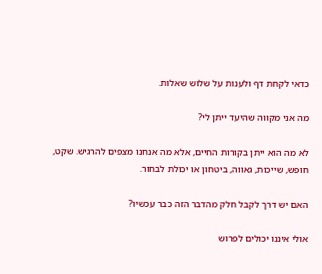כדאי לקחת דף ולענות על שלוש שאלות.

מה אני מקווה שהיעד ייתן לי?

לא מה הוא ייתן בקורות החיים, אלא מה אנחנו מצפים להרגיש. שקט, חופש, שייכות, גאווה, ביטחון או יכולת לבחור.

האם יש דרך לקבל חלק מהדבר הזה כבר עכשיו?

אולי איננו יכולים לפרוש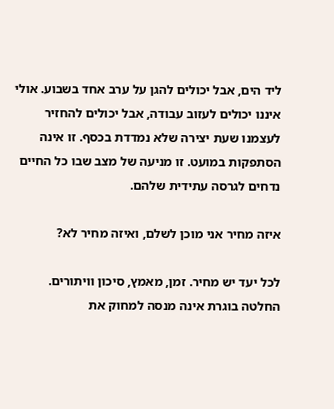ליד הים, אבל יכולים להגן על ערב אחד בשבוע. אולי איננו יכולים לעזוב עבודה, אבל יכולים להחזיר לעצמנו שעת יצירה שלא נמדדת בכסף. זו אינה הסתפקות במועט. זו מניעה של מצב שבו כל החיים נדחים לגרסה עתידית שלהם.

איזה מחיר אני מוכן לשלם, ואיזה מחיר לא?

לכל יעד יש מחיר. זמן, מאמץ, סיכון וויתורים. החלטה בוגרת אינה מנסה למחוק את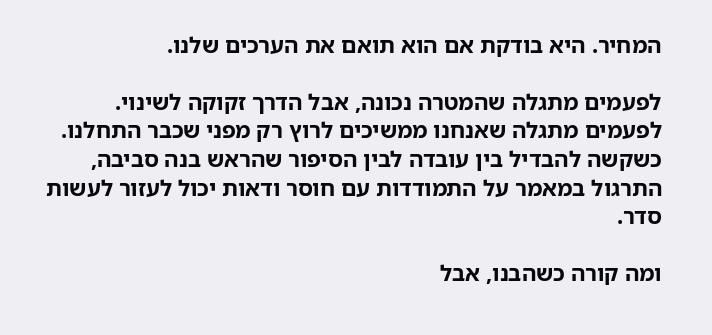המחיר. היא בודקת אם הוא תואם את הערכים שלנו.

לפעמים מתגלה שהמטרה נכונה, אבל הדרך זקוקה לשינוי. לפעמים מתגלה שאנחנו ממשיכים לרוץ רק מפני שכבר התחלנו. כשקשה להבדיל בין עובדה לבין הסיפור שהראש בנה סביבה, התרגול במאמר על התמודדות עם חוסר ודאות יכול לעזור לעשות סדר.

ומה קורה כשהבנו, אבל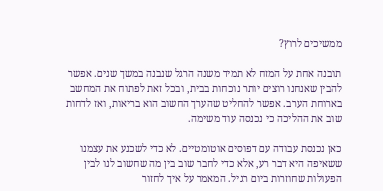ממשיכים לרוץ?

תובנה אחת על המזח לא תמיד משנה הרגל שנבנה במשך שנים. אפשר להבין שאנחנו רוצים יותר נוכחות בבית, ובכל זאת לפתוח את המחשב בארוחת הערב. אפשר להחליט שהערך החשוב הוא בריאות, ואז לדחות שוב את ההליכה כי נכנסה עוד משימה.

כאן נכנסת עבודה עם דפוסים אוטומטיים. לא כדי לשכנע את עצמנו ששאיפה היא דבר רע, אלא כדי לחבר שוב בין מה שחשוב לנו לבין הפעולות שחוזרות ביום רגיל. המאמר על איך לחזור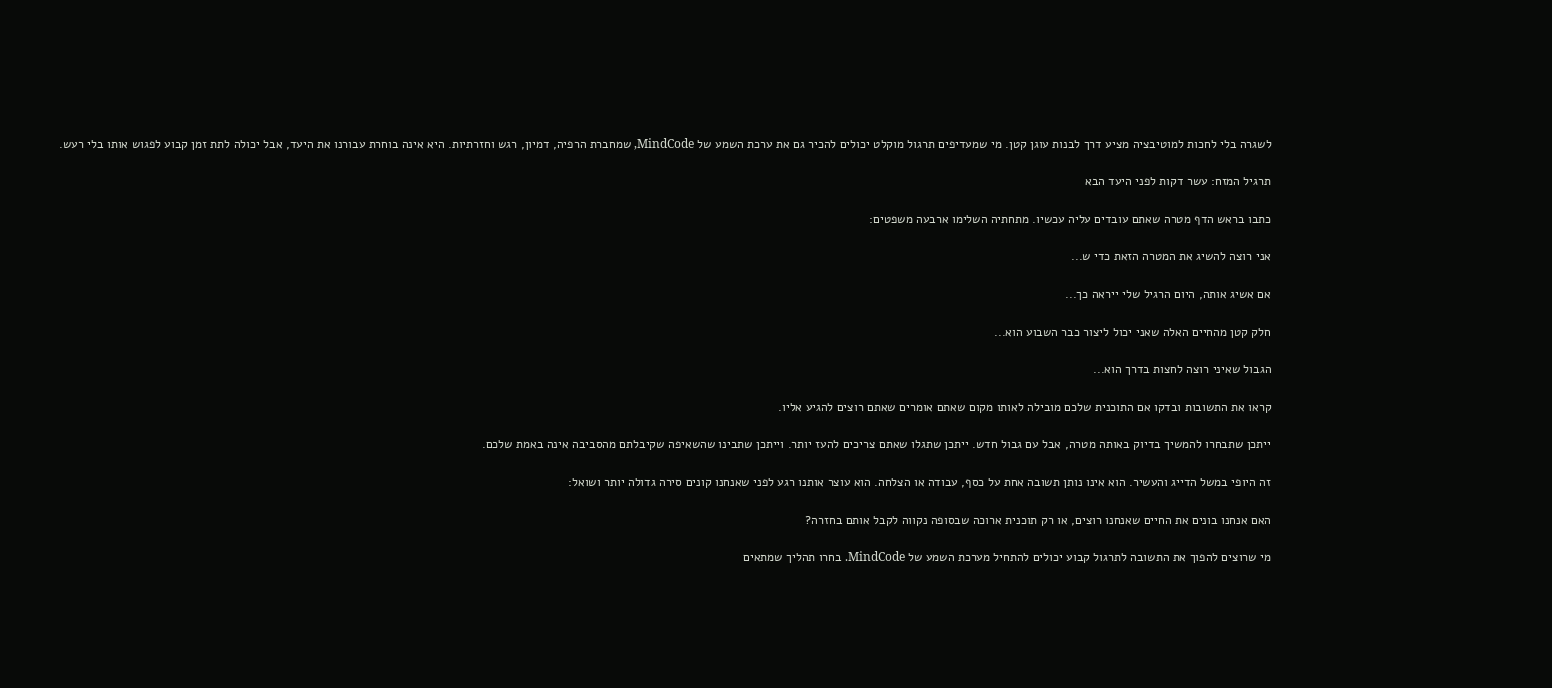לשגרה בלי לחכות למוטיבציה מציע דרך לבנות עוגן קטן. מי שמעדיפים תרגול מוקלט יכולים להכיר גם את ערכת השמע של MindCode, שמחברת הרפיה, דמיון, רגש וחזרתיות. היא אינה בוחרת עבורנו את היעד, אבל יכולה לתת זמן קבוע לפגוש אותו בלי רעש.

תרגיל המזח: עשר דקות לפני היעד הבא

כתבו בראש הדף מטרה שאתם עובדים עליה עכשיו. מתחתיה השלימו ארבעה משפטים:

אני רוצה להשיג את המטרה הזאת כדי ש...

אם אשיג אותה, היום הרגיל שלי ייראה כך...

חלק קטן מהחיים האלה שאני יכול ליצור כבר השבוע הוא...

הגבול שאיני רוצה לחצות בדרך הוא...

קראו את התשובות ובדקו אם התוכנית שלכם מובילה לאותו מקום שאתם אומרים שאתם רוצים להגיע אליו.

ייתכן שתבחרו להמשיך בדיוק באותה מטרה, אבל עם גבול חדש. ייתכן שתגלו שאתם צריכים להעז יותר. וייתכן שתבינו שהשאיפה שקיבלתם מהסביבה אינה באמת שלכם.

זה היופי במשל הדייג והעשיר. הוא אינו נותן תשובה אחת על כסף, עבודה או הצלחה. הוא עוצר אותנו רגע לפני שאנחנו קונים סירה גדולה יותר ושואל:

האם אנחנו בונים את החיים שאנחנו רוצים, או רק תוכנית ארוכה שבסופה נקווה לקבל אותם בחזרה?

מי שרוצים להפוך את התשובה לתרגול קבוע יכולים להתחיל מערכת השמע של MindCode. בחרו תהליך שמתאים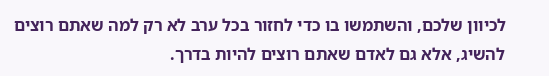לכיוון שלכם, והשתמשו בו כדי לחזור בכל ערב לא רק למה שאתם רוצים להשיג, אלא גם לאדם שאתם רוצים להיות בדרך.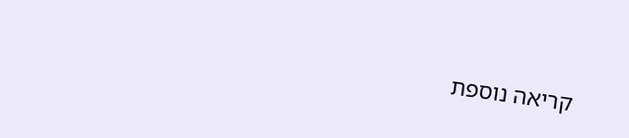קריאה נוספת